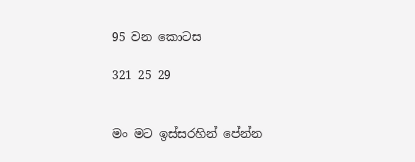95 වන කොටස

321 25 29


මං මට ඉස්සරහින් පේන්න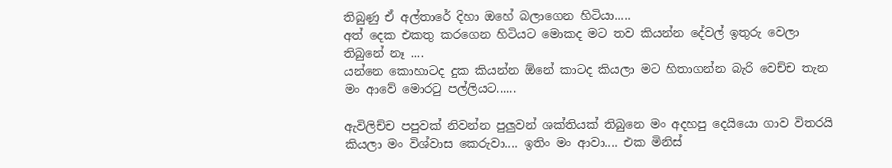තිබුණු ඒ අල්තාරේ දිහා ඔහේ බලාගෙන හිටියා.....
අත් දෙක එකතු කරගෙන හිටියට මොකද මට තව කියන්න දේවල් ඉතුරු වෙලා තිබුනේ නෑ ....
යන්නෙ කොහාටද දුක කියන්න ඕනේ කාටද කියලා මට හිතාගන්න බැරි වෙච්ච තැන මං ආවේ මොරටු පල්ලියට......

ඇවිලිච්ච පපුවක් නිවන්න පුලුවන් ශක්තියක් තිබුනෙ මං අදහපු දෙයියො ගාව විතරයි කියලා මං විශ්වාස කෙරුවා.... ඉතිං මං ආවා.... එක මිනිස්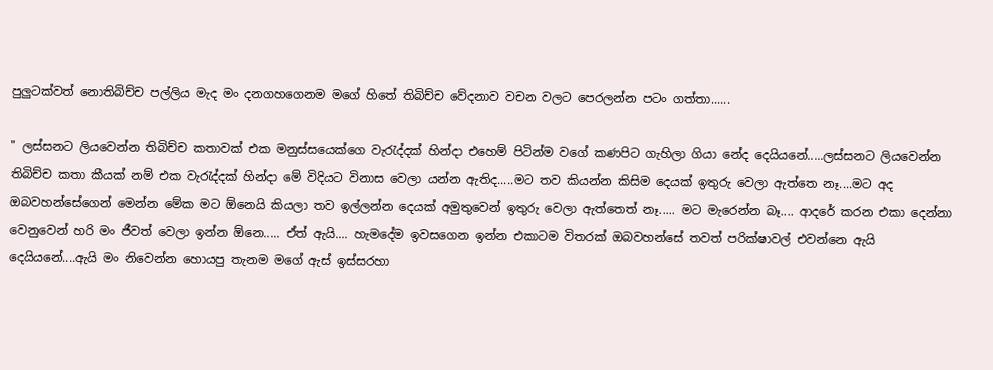පුලුටක්වත් නොතිබිච්ච පල්ලිය මැද මං දනගහගෙනම මගේ හිතේ තිබිච්ච වේදනාව වචන වලට පෙරලන්න පටං ගත්තා......

" ලස්සනට ලියවෙන්න තිබිච්ච කතාවක් එක මනුස්සයෙක්ගෙ වැරැද්දක් හින්දා එහෙම් පිටින්ම වගේ කණපිට ගැහිලා ගියා නේද දෙයියනේ.....ලස්සනට ලියවෙන්න තිබිච්ච කතා කීයක් නම් එක වැරැද්දක් හින්දා මේ විදියට විනාස වෙලා යන්න ඇතිද.....මට තව කියන්න කිසිම දෙයක් ඉතුරු වෙලා ඇත්තෙ නෑ....මට අද ඔබවහන්සේගෙන් මෙන්න මේක මට ඕනෙයි කියලා තව ඉල්ලන්න දෙයක් අමුතුවෙන් ඉතුරු වෙලා ඇත්තෙත් නෑ..... මට මැරෙන්න බෑ.... ආදරේ කරන එකා දෙන්නා වෙනුවෙන් හරි මං ජීවත් වෙලා ඉන්න ඕනෙ..... ඒත් ඇයි.... හැමදේම ඉවසගෙන ඉන්න එකාටම විතරක් ඔබවහන්සේ තවත් පරික්ෂාවල් එවන්නෙ ඇයි දෙයියනේ....ඇයි මං නිවෙන්න හොයපු තැනම මගේ ඇස් ඉස්සරහා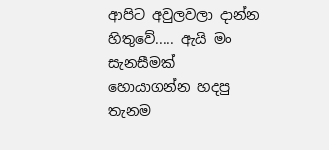ආපිට අවුලවලා දාන්න හිතුවේ..... ඇයි මං සැනසීමක් හොයාගන්න හදපු තැනම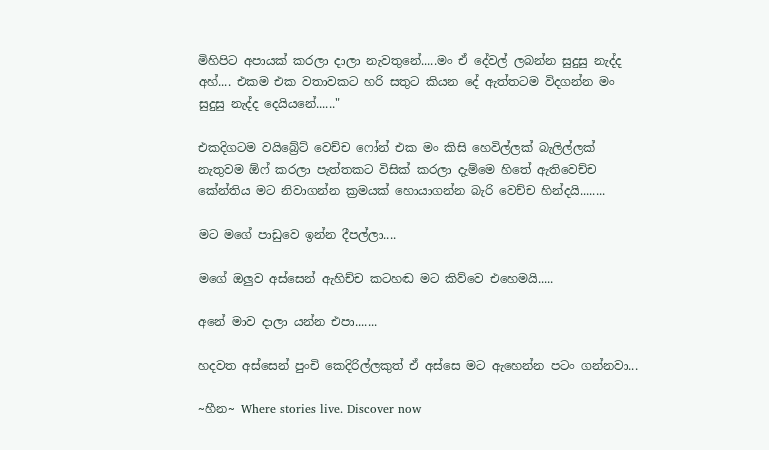මිහිපිට අපායක් කරලා දාලා නැවතුනේ.....මං ඒ දේවල් ලබන්න සුදුසු නැද්ද අහ්.... එකම එක වතාවකට හරි සතුට කියන දේ ඇත්තටම විදගන්න මං සුදුසු නැද්ද දෙයියනේ......"

එකදිගටම වයිබ්‍රේට් වෙච්ච ෆෝන් එක මං කිසි හෙවිල්ලක් බැලිල්ලක් නැතුවම ඕෆ් කරලා පැත්තකට විසික් කරලා දැම්මෙ හිතේ ඇතිවෙච්ච කේන්තිය මට නිවාගන්න ක්‍රමයක් හොයාගන්න බැරි වෙච්ච හින්දයි........

මට මගේ පාඩුවෙ ඉන්න දීපල්ලා....

මගේ ඔලුව අස්සෙන් ඇහිච්ච කටහඬ මට කිව්වෙ එහෙමයි.....

අනේ මාව දාලා යන්න එපා.......

හදවත අස්සෙන් පුංචි කෙදිරිල්ලකුත් ඒ අස්සෙ මට ඇහෙන්න පටං ගන්නවා...

~හීන~ Where stories live. Discover now